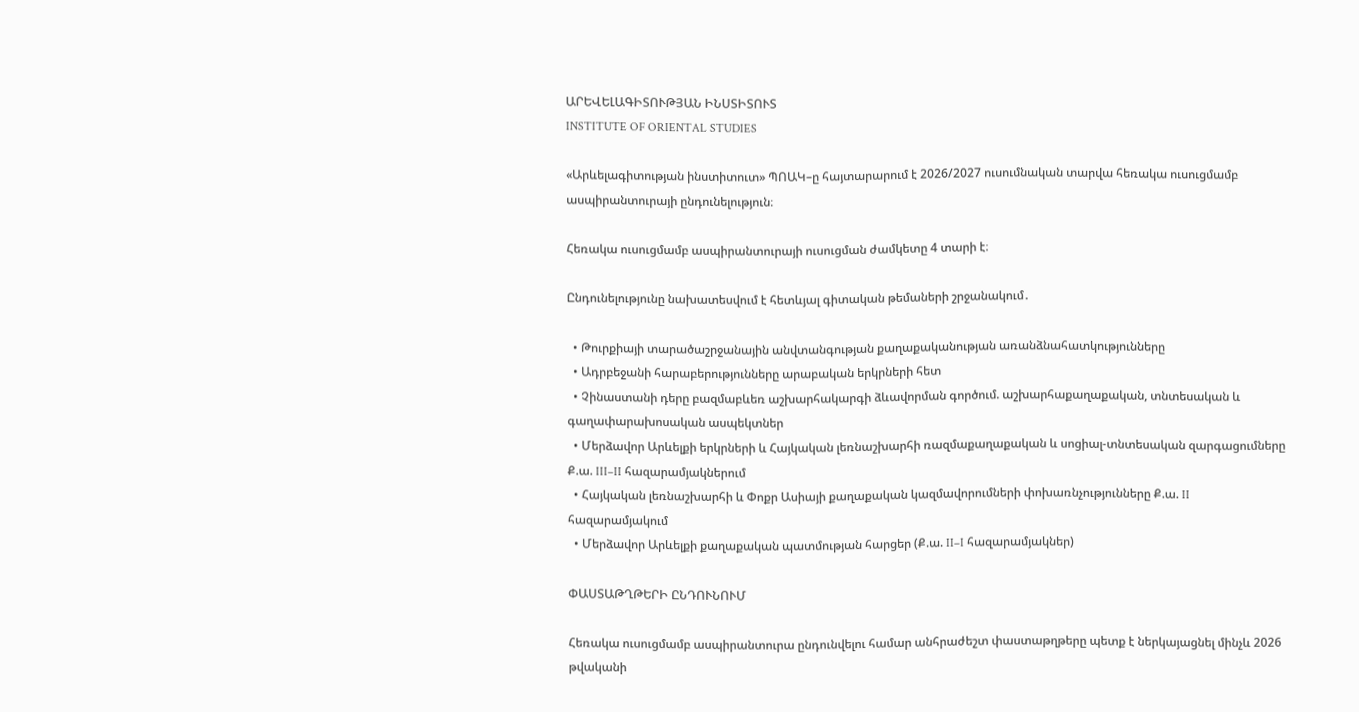ԱՐԵՎԵԼԱԳԻՏՈՒԹՅԱՆ ԻՆՍՏԻՏՈՒՏ
INSTITUTE OF ORIENTAL STUDIES

«Արևելագիտության ինստիտուտ» ՊՈԱԿ–ը հայտարարում է 2026/2027 ուսումնական տարվա հեռակա ուսուցմամբ ասպիրանտուրայի ընդունելություն։

Հեռակա ուսուցմամբ ասպիրանտուրայի ուսուցման ժամկետը 4 տարի է։

Ընդունելությունը նախատեսվում է հետևյալ գիտական թեմաների շրջանակում․

  • Թուրքիայի տարածաշրջանային անվտանգության քաղաքականության առանձնահատկությունները
  • Ադրբեջանի հարաբերությունները արաբական երկրների հետ
  • Չինաստանի դերը բազմաբևեռ աշխարհակարգի ձևավորման գործում. աշխարհաքաղաքական, տնտեսական և գաղափարախոսական ասպեկտներ
  • Մերձավոր Արևելքի երկրների և Հայկական լեռնաշխարհի ռազմաքաղաքական և սոցիալ-տնտեսական զարգացումները Ք.ա. III–II հազարամյակներում
  • Հայկական լեռնաշխարհի և Փոքր Ասիայի քաղաքական կազմավորումների փոխառնչությունները Ք.ա. II հազարամյակում
  • Մերձավոր Արևելքի քաղաքական պատմության հարցեր (Ք.ա. II–I հազարամյակներ)

ՓԱՍՏԱԹՂԹԵՐԻ ԸՆԴՈՒՆՈՒՄ

Հեռակա ուսուցմամբ ասպիրանտուրա ընդունվելու համար անհրաժեշտ փաստաթղթերը պետք է ներկայացնել մինչև 2026 թվականի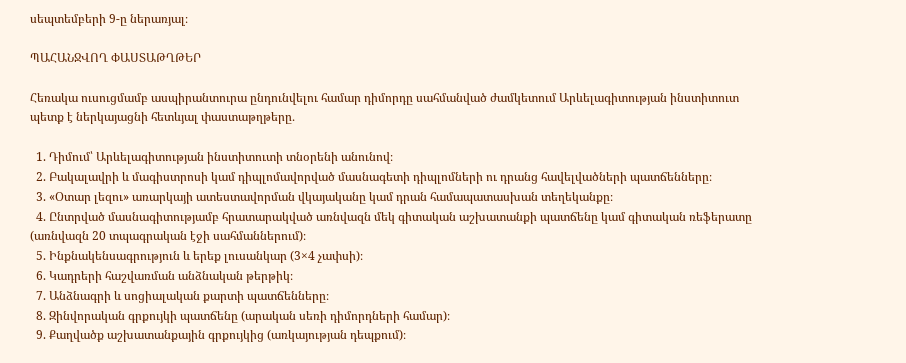սեպտեմբերի 9-ը ներառյալ։

ՊԱՀԱՆՋՎՈՂ ՓԱՍՏԱԹՂԹԵՐ

Հեռակա ուսուցմամբ ասպիրանտուրա ընդունվելու համար դիմորդը սահմանված ժամկետում Արևելագիտության ինստիտուտ պետք է ներկայացնի հետևյալ փաստաթղթերը․

  1. Դիմում՝ Արևելագիտության ինստիտուտի տնօրենի անունով։
  2. Բակալավրի և մագիստրոսի կամ դիպլոմավորված մասնագետի դիպլոմների ու դրանց հավելվածների պատճենները։
  3. «Օտար լեզու» առարկայի ատեստավորման վկայականը կամ դրան համապատասխան տեղեկանքը։
  4. Ընտրված մասնագիտությամբ հրատարակված առնվազն մեկ գիտական աշխատանքի պատճենը կամ գիտական ռեֆերատը (առնվազն 20 տպագրական էջի սահմաններում)։
  5. Ինքնակենսագրություն և երեք լուսանկար (3×4 չափսի)։
  6. Կադրերի հաշվառման անձնական թերթիկ։
  7. Անձնագրի և սոցիալական քարտի պատճենները։
  8. Զինվորական գրքույկի պատճենը (արական սեռի դիմորդների համար)։
  9. Քաղվածք աշխատանքային գրքույկից (առկայության դեպքում)։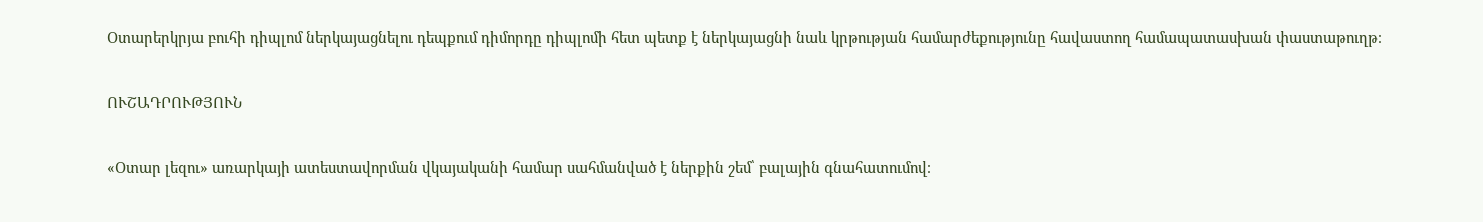Օտարերկրյա բուհի դիպլոմ ներկայացնելու դեպքում դիմորդը դիպլոմի հետ պետք է ներկայացնի նաև կրթության համարժեքությունը հավաստող համապատասխան փաստաթուղթ։

ՈՒՇԱԴՐՈՒԹՅՈՒՆ

«Օտար լեզու» առարկայի ատեստավորման վկայականի համար սահմանված է ներքին շեմ՝ բալային գնահատումով։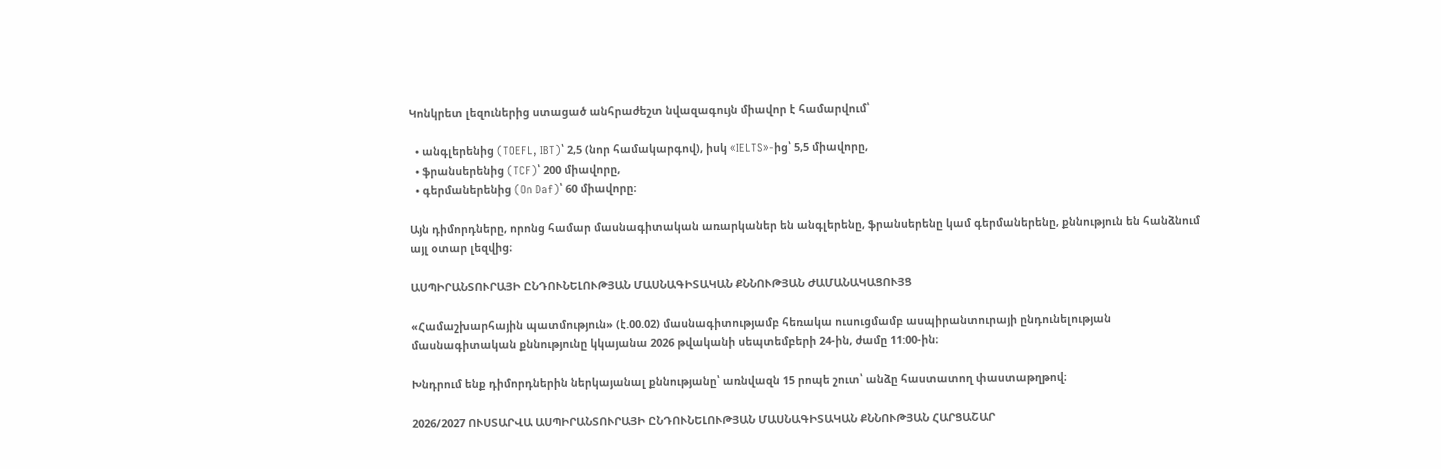Կոնկրետ լեզուներից ստացած անհրաժեշտ նվազագույն միավոր է համարվում՝

  • անգլերենից (TOEFL, IBT)՝ 2,5 (նոր համակարգով), իսկ «IELTS»-ից՝ 5,5 միավորը,
  • ֆրանսերենից (TCF)՝ 200 միավորը,
  • գերմաներենից (On Daf)՝ 60 միավորը։

Այն դիմորդները, որոնց համար մասնագիտական առարկաներ են անգլերենը, ֆրանսերենը կամ գերմաներենը, քննություն են հանձնում այլ օտար լեզվից։

ԱՍՊԻՐԱՆՏՈՒՐԱՅԻ ԸՆԴՈՒՆԵԼՈՒԹՅԱՆ ՄԱՍՆԱԳԻՏԱԿԱՆ ՔՆՆՈՒԹՅԱՆ ԺԱՄԱՆԱԿԱՑՈՒՅՑ

«Համաշխարհային պատմություն» (է.00.02) մասնագիտությամբ հեռակա ուսուցմամբ ասպիրանտուրայի ընդունելության մասնագիտական քննությունը կկայանա 2026 թվականի սեպտեմբերի 24-ին, ժամը 11:00-ին։

Խնդրում ենք դիմորդներին ներկայանալ քննությանը՝ առնվազն 15 րոպե շուտ՝ անձը հաստատող փաստաթղթով։

2026/2027 ՈՒՍՏԱՐՎԱ ԱՍՊԻՐԱՆՏՈՒՐԱՅԻ ԸՆԴՈՒՆԵԼՈՒԹՅԱՆ ՄԱՍՆԱԳԻՏԱԿԱՆ ՔՆՆՈՒԹՅԱՆ ՀԱՐՑԱՇԱՐ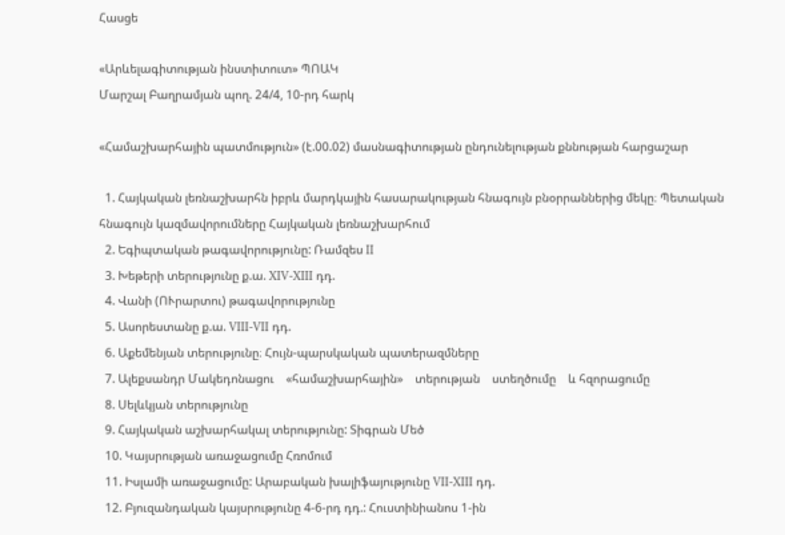Հասցե

«Արևելագիտության ինստիտուտ» ՊՈԱԿ
Մարշալ Բաղրամյան պող. 24/4, 10-րդ հարկ

«Համաշխարհային պատմություն» (է.00.02) մասնագիտության ընդունելության քննության հարցաշար

  1. Հայկական լեռնաշխարհն իբրև մարդկային հասարակության հնագույն բնօրրաններից մեկը։ Պետական հնագույն կազմավորումները Հայկական լեռնաշխարհում
  2. Եգիպտական թագավորությունը: Ռամզես II
  3. Խեթերի տերությունը ք.ա. XIV-XIII դդ.
  4. Վանի (ՈՒրարտու) թագավորությունը
  5. Ասորեստանը ք.ա. VIII-VII դդ.
  6. Աքեմենյան տերությունը։ Հույն-պարսկական պատերազմները
  7. Ալեքսանդր Մակեդոնացու    «համաշխարհային»    տերության    ստեղծումը    և հզորացումը
  8. Սելևկյան տերությունը
  9. Հայկական աշխարհակալ տերությունը: Տիգրան Մեծ
  10. Կայսրության առաջացումը Հռոմում
  11. Իսլամի առաջացումը: Արաբական խալիֆայությունը VII-XIII դդ.
  12. Բյուզանդական կայսրությունը 4-6-րդ դդ.: Հուստինիանոս 1-ին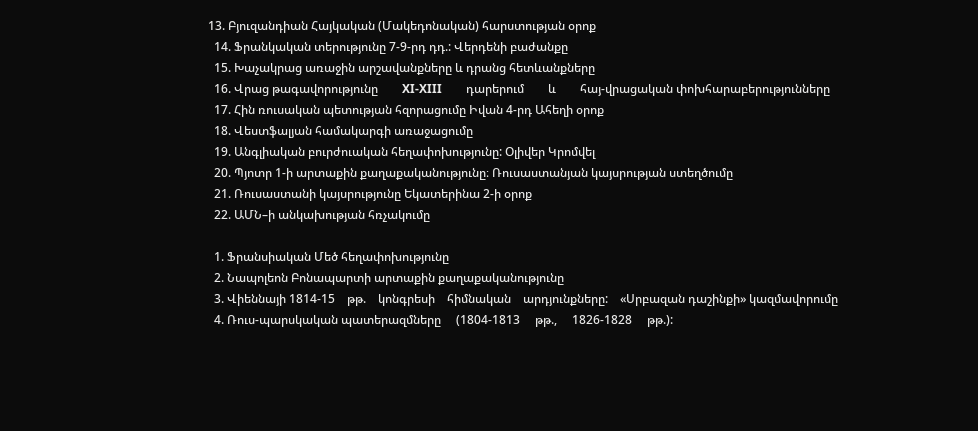13. Բյուզանդիան Հայկական (Մակեդոնական) հարստության օրոք
  14. Ֆրանկական տերությունը 7-9-րդ դդ.: Վերդենի բաժանքը
  15. Խաչակրաց առաջին արշավանքները և դրանց հետևանքները
  16. Վրաց թագավորությունը        XI-XIII        դարերում        և        հայ-վրացական փոխհարաբերությունները
  17. Հին ռուսական պետության հզորացումը Իվան 4-րդ Ահեղի օրոք
  18. Վեստֆալյան համակարգի առաջացումը
  19. Անգլիական բուրժուական հեղափոխությունը: Օլիվեր Կրոմվել
  20. Պյոտր 1-ի արտաքին քաղաքականությունը։ Ռուսաստանյան կայսրության ստեղծումը
  21. Ռուսաստանի կայսրությունը Եկատերինա 2-ի օրոք
  22. ԱՄՆ–ի անկախության հռչակումը

  1. Ֆրանսիական Մեծ հեղափոխությունը
  2. Նապոլեոն Բոնապարտի արտաքին քաղաքականությունը
  3. Վիեննայի 1814-15    թթ.    կոնգրեսի    հիմնական    արդյունքները:    «Սրբազան դաշինքի» կազմավորումը
  4. Ռուս-պարսկական պատերազմները     (1804-1813     թթ.,     1826-1828     թթ.):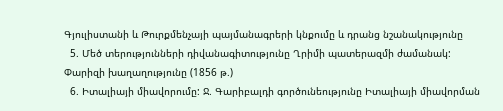Գյուլիստանի և Թուրքմենչայի պայմանագրերի կնքումը և դրանց նշանակությունը
  5. Մեծ տերությունների դիվանագիտությունը Ղրիմի պատերազմի ժամանակ: Փարիզի խաղաղությունը (1856 թ.)
  6. Իտալիայի միավորումը: Ջ. Գարիբալդի գործունեությունը Իտալիայի միավորման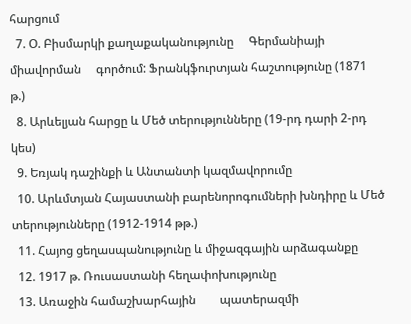հարցում
  7. Օ. Բիսմարկի քաղաքականությունը     Գերմանիայի     միավորման     գործում: Ֆրանկֆուրտյան հաշտությունը (1871 թ.)
  8. Արևելյան հարցը և Մեծ տերությունները (19-րդ դարի 2-րդ կես)
  9. Եռյակ դաշինքի և Անտանտի կազմավորումը
  10. Արևմտյան Հայաստանի բարենորոգումների խնդիրը և Մեծ տերությունները (1912-1914 թթ.)
  11. Հայոց ցեղասպանությունը և միջազգային արձագանքը
  12. 1917 թ. Ռուսաստանի հեղափոխությունը
  13. Առաջին համաշխարհային        պատերազմի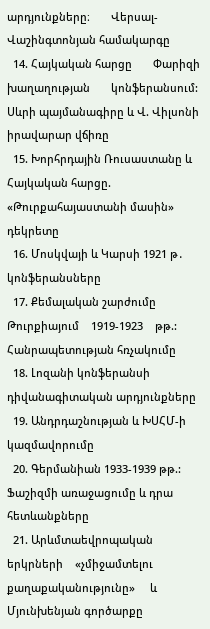արդյունքները։       Վերսալ- Վաշինգտոնյան համակարգը
  14. Հայկական հարցը       Փարիզի       խաղաղության       կոնֆերանսում:      Սևրի պայմանագիրը և Վ. Վիլսոնի իրավարար վճիռը
  15. Խորհրդային Ռուսաստանը և Հայկական հարցը. «Թուրքահայաստանի մասին» դեկրետը
  16. Մոսկվայի և Կարսի 1921 թ․ կոնֆերանսները
  17. Քեմալական շարժումը    Թուրքիայում    1919-1923    թթ.:    Հանրապետության հռչակումը
  18. Լոզանի կոնֆերանսի դիվանագիտական արդյունքները
  19. Անդրդաշնության և ԽՍՀՄ-ի կազմավորումը
  20. Գերմանիան 1933-1939 թթ.: Ֆաշիզմի առաջացումը և դրա հետևանքները
  21. Արևմտաեվրոպական երկրների    «չմիջամտելու    քաղաքականությունը»     և Մյունխենյան գործարքը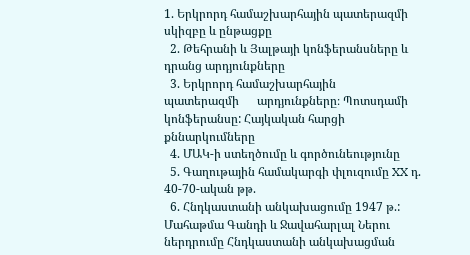1. Երկրորդ համաշխարհային պատերազմի սկիզբը և ընթացքը
  2. Թեհրանի և Յալթայի կոնֆերանսները և դրանց արդյունքները
  3. Երկրորդ համաշխարհային      պատերազմի      արդյունքները։ Պոտսդամի կոնֆերանսը: Հայկական հարցի քննարկումները
  4. ՄԱԿ-ի ստեղծումը և գործունեությունը
  5. Գաղութային համակարգի փլուզումը XX դ. 40-70-ական թթ.
  6. Հնդկաստանի անկախացումը 1947 թ.: Մահաթմա Գանդի և Ջավահարլալ Ներու ներդրումը Հնդկաստանի անկախացման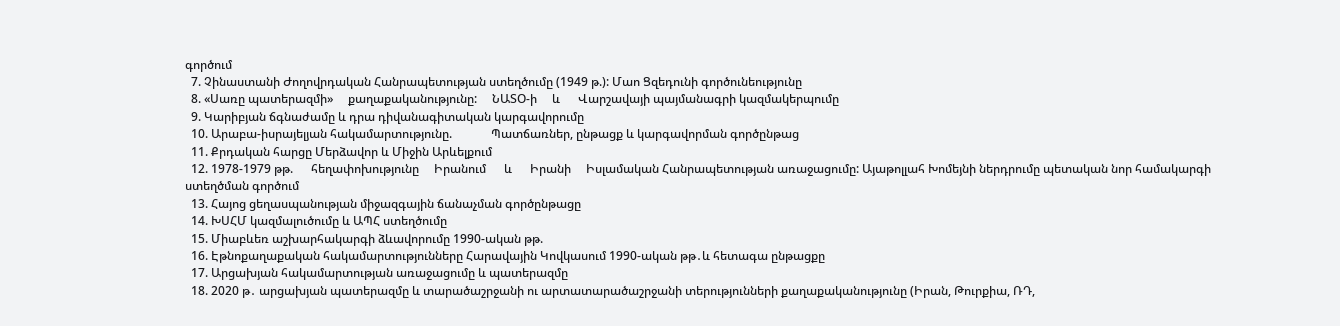գործում
  7. Չինաստանի Ժողովրդական Հանրապետության ստեղծումը (1949 թ.): Մաո Ցզեդունի գործունեությունը
  8. «Սառը պատերազմի»     քաղաքականությունը:     ՆԱՏՕ-ի     և      Վարշավայի պայմանագրի կազմակերպումը
  9. Կարիբյան ճգնաժամը և դրա դիվանագիտական կարգավորումը
  10. Արաբա-իսրայելյան հակամարտությունը.             Պատճառներ, ընթացք և կարգավորման գործընթաց
  11. Քրդական հարցը Մերձավոր և Միջին Արևելքում
  12. 1978-1979 թթ.      հեղափոխությունը     Իրանում      և      Իրանի     Իսլամական Հանրապետության առաջացումը: Այաթոլլահ Խոմեյնի ներդրումը պետական նոր համակարգի ստեղծման գործում
  13. Հայոց ցեղասպանության միջազգային ճանաչման գործընթացը
  14. ԽՍՀՄ կազմալուծումը և ԱՊՀ ստեղծումը
  15. Միաբևեռ աշխարհակարգի ձևավորումը 1990-ական թթ.
  16. Էթնոքաղաքական հակամարտությունները Հարավային Կովկասում 1990-ական թթ․և հետագա ընթացքը
  17. Արցախյան հակամարտության առաջացումը և պատերազմը
  18. 2020 թ․ արցախյան պատերազմը և տարածաշրջանի ու արտատարածաշրջանի տերությունների քաղաքականությունը (Իրան, Թուրքիա, ՌԴ,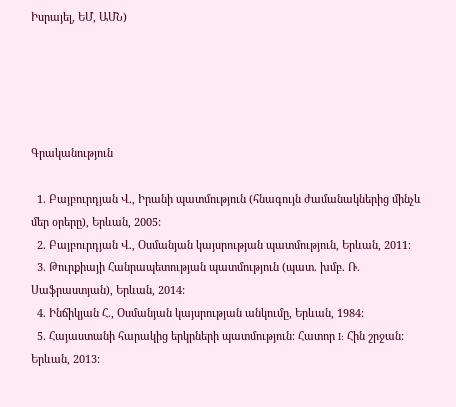Իսրայել, ԵՄ, ԱՄՆ)





Գրականություն

  1. Բայբուրդյան Վ., Իրանի պատմություն (հնագույն ժամանակներից մինչև մեր օրերը), Երևան, 2005:
  2. Բայբուրդյան Վ., Օսմանյան կայսրության պատմություն, Երևան, 2011։
  3. Թուրքիայի Հանրապետության պատմություն (պատ. խմբ. Ռ. Սաֆրաստյան), Երևան, 2014:
  4. Ինճիկյան Հ., Օսմանյան կայսրության անկումը, Երևան, 1984:
  5. Հայաստանի հարակից երկրների պատմություն: Հատոր I: Հին շրջան: Երևան, 2013: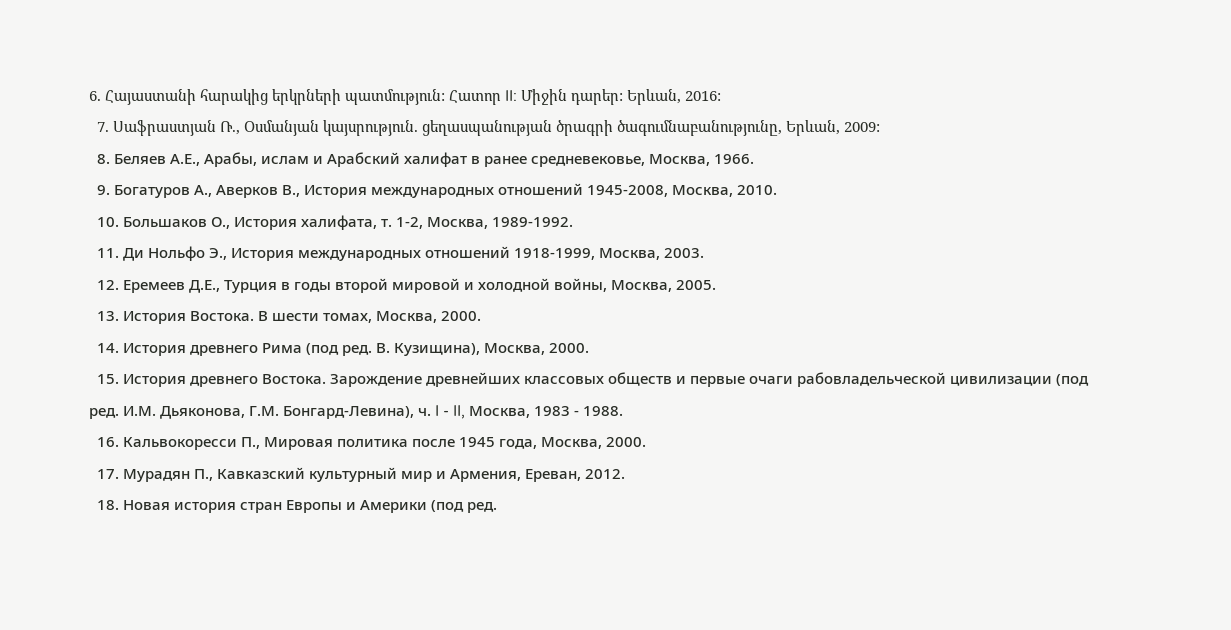6. Հայաստանի հարակից երկրների պատմություն: Հատոր II: Միջին դարեր: Երևան, 2016:
  7. Սաֆրաստյան Ռ., Օսմանյան կայսրություն. ցեղասպանության ծրագրի ծագումնաբանությունը, Երևան, 2009:
  8. Беляев А.Е., Арабы, ислам и Арабский халифат в ранее средневековье, Москва, 1966.
  9. Богатуров А., Аверков В., История международных отношений 1945-2008, Москва, 2010.
  10. Большаков О., История халифата, т. 1-2, Москва, 1989-1992.
  11. Ди Нольфо Э., История международных отношений 1918-1999, Москва, 2003.
  12. Еремеев Д.Е., Турция в годы второй мировой и холодной войны, Москва, 2005.
  13. История Востока. В шести томах, Москва, 2000.
  14. История древнего Рима (под ред. В. Кузищина), Москва, 2000.
  15. История древнего Востока. Зарождение древнейших классовых обществ и первые очаги рабовладельческой цивилизации (под ред. И.М. Дьяконова, Г.М. Бонгард-Левина), ч. I - II, Москва, 1983 - 1988.
  16. Кальвокоресси П., Мировая политика после 1945 года, Москва, 2000.
  17. Мурадян П., Кавказский культурный мир и Армения, Ереван, 2012.
  18. Новая история стран Европы и Америки (под ред.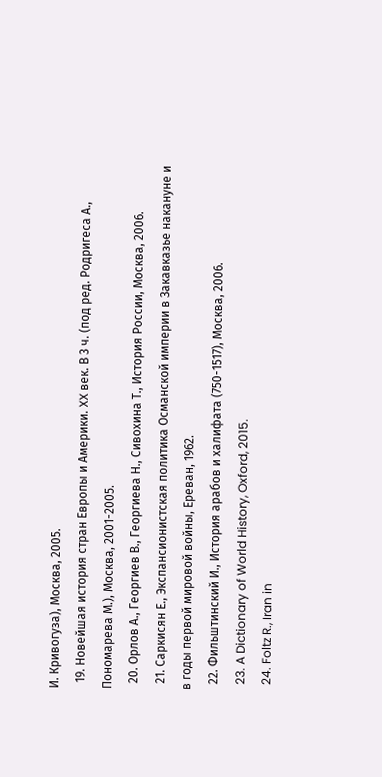И. Кривогуза), Москва, 2005.
  19. Новейшая история стран Европы и Америки. XX век. В 3 ч. (под ред. Родригеса А., Пономарева М.), Москва, 2001-2005.
  20. Орлов А., Георгиев В., Георгиева Н., Сивохина Т., История России, Москва, 2006.
  21. Саркисян Е., Экспансионистская политика Османской империи в Закавказье накануне и в годы первой мировой войны, Ереван, 1962.
  22. Фильштинский И., История арабов и халифата (750-1517), Москва, 2006.
  23. A Dictionary of World History, Oxford, 2015.
  24. Foltz R., Iran in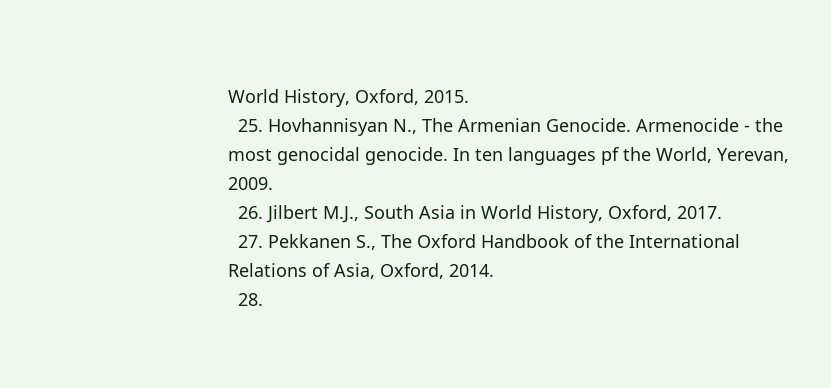World History, Oxford, 2015.
  25. Hovhannisyan N., The Armenian Genocide. Armenocide - the most genocidal genocide. In ten languages pf the World, Yerevan, 2009.
  26. Jilbert M.J., South Asia in World History, Oxford, 2017.
  27. Pekkanen S., The Oxford Handbook of the International Relations of Asia, Oxford, 2014.
  28.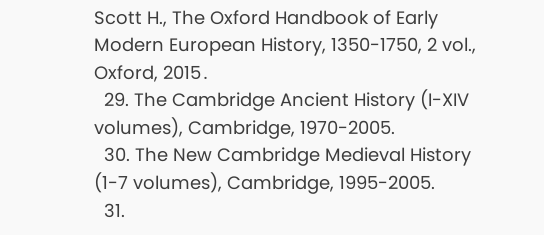Scott H., The Oxford Handbook of Early Modern European History, 1350-1750, 2 vol., Oxford, 2015․
  29. The Cambridge Ancient History (I-XIV volumes), Cambridge, 1970-2005.
  30. The New Cambridge Medieval History (1-7 volumes), Cambridge, 1995-2005.
  31.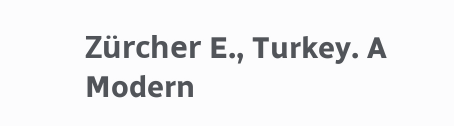Zürcher E., Turkey. A Modern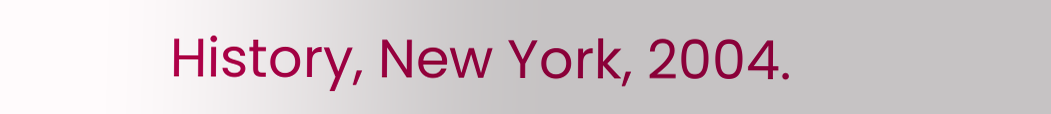History, New York, 2004.